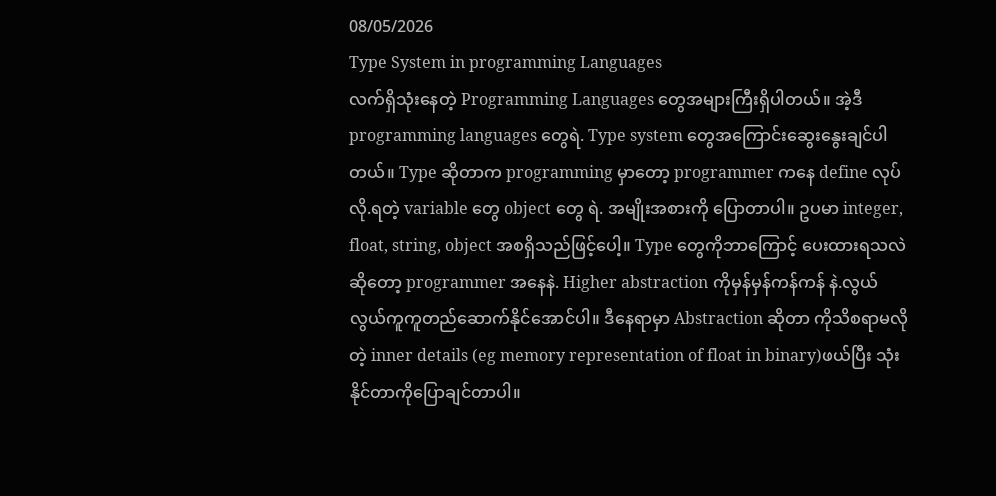08/05/2026
Type System in programming Languages
လက်ရှိသုံးနေတဲ့ Programming Languages တွေအများကြီးရှိပါတယ်။ အဲ့ဒီ programming languages တွေရဲ. Type system တွေအကြောင်းဆွေးနွေးချင်ပါတယ်။ Type ဆိုတာက programming မှာတော့ programmer ကနေ define လုပ်လို.ရတဲ့ variable တွေ object တွေ ရဲ. အမျိုးအစားကို ပြောတာပါ။ ဥပမာ integer, float, string, object အစရှိသည်ဖြင့်ပေါ့။ Type တွေကိုဘာကြောင့် ပေးထားရသလဲဆိုတော့ programmer အနေနဲ. Higher abstraction ကိုမှန်မှန်ကန်ကန် နဲ.လွယ်လွယ်ကူကူတည်ဆောက်နိုင်အောင်ပါ။ ဒီနေရာမှာ Abstraction ဆိုတာ ကိုသိစရာမလိုတဲ့ inner details (eg memory representation of float in binary)ဖယ်ပြီး သုံးနိုင်တာကိုပြောချင်တာပါ။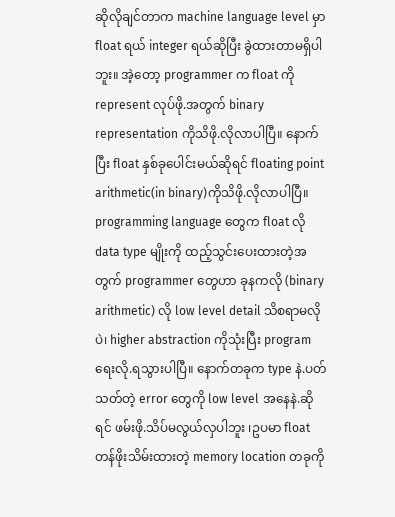ဆိုလိုချင်တာက machine language level မှာ float ရယ် integer ရယ်ဆိုပြီး ခွဲထားတာမရှိပါဘူး။ အဲ့တော့ programmer က float ကို represent လုပ်ဖို.အတွက် binary representation ကိုသိဖို.လိုလာပါပြီ။ နောက်ပြီး float နှစ်ခုပေါင်းမယ်ဆိုရင် floating point arithmetic(in binary)ကိုသိဖို.လိုလာပါပြီ။ programming language တွေက float လို data type မျိုးကို ထည့်သွင်းပေးထားတဲ့အတွက် programmer တွေဟာ ခုနကလို (binary arithmetic) လို low level detail သိစရာမလိုပဲ၊ higher abstraction ကိုသုံးပြီး program ရေးလို.ရသွားပါပြီ။ နောက်တခုက type နဲ.ပတ်သတ်တဲ့ error တွေကို low level အနေနဲ.ဆိုရင် ဖမ်းဖို.သိပ်မလွယ်လှပါဘူး ၊ဥပမာ float တန်ဖိုးသိမ်းထားတဲ့ memory location တခုကို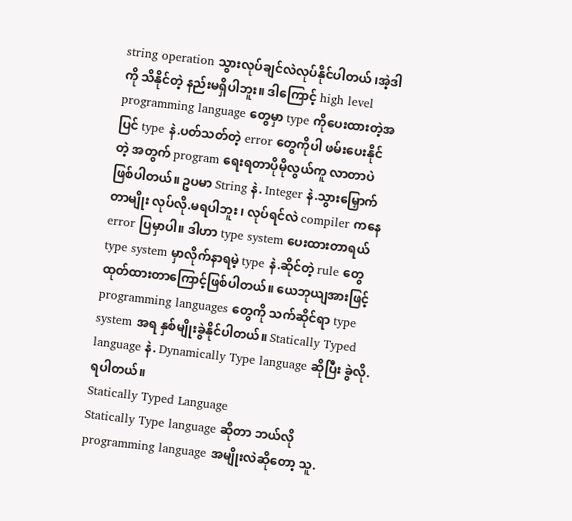string operation သွားလုပ်ချင်လဲလုပ်နိုင်ပါတယ် ၊အဲ့ဒါကို သိနိုင်တဲ့ နည်းမရှိပါဘူး။ ဒါကြောင့် high level programming language တွေမှာ type ကိုပေးထားတဲ့အပြင် type နဲ.ပတ်သတ်တဲ့ error တွေကိုပါ ဖမ်းပေးနိုင်တဲ့ အတွက် program ရေးရတာပိုမိုလွယ်ကူ လာတာပဲဖြစ်ပါတယ်။ ဥပမာ String နဲ. Integer နဲ.သွားမြှောက်တာမျိုး လုပ်လို.မရပါဘူး ၊ လုပ်ရင်လဲ compiler ကနေ error ပြမှာပါ။ ဒါဟာ type system ပေးထားတာရယ် type system မှာလိုက်နာရမဲ့ type နဲ.ဆိုင်တဲ့ rule တွေထုတ်ထားတာကြောင့်ဖြစ်ပါတယ်။ ယေဘုယျအားဖြင့် programming languages တွေကို သက်ဆိုင်ရာ type system အရ နှစ်မျိုးခွဲနိုင်ပါတယ်။ Statically Typed language နဲ. Dynamically Type language ဆိုပြီး ခွဲလို.ရပါတယ်။
Statically Typed Language
Statically Type language ဆိုတာ ဘယ်လို programming language အမျိုးလဲဆိုတော့ သူ.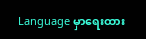Language မှာရေးထား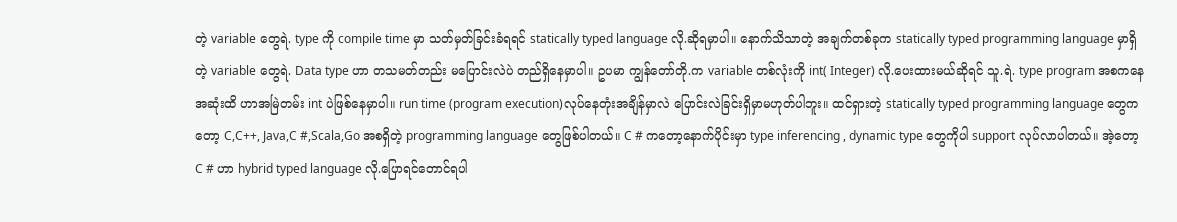တဲ့ variable တွေရဲ. type ကို compile time မှာ သတ်မှတ်ခြင်းခံရရင် statically typed language လို.ဆိုရမှာပါ။ နောက်သိသာတဲ့ အချက်တစ်ခုက statically typed programming language မှာရှိတဲ့ variable တွေရဲ. Data type ဟာ တသမတ်တည်း မပြောင်းလဲပဲ တည်ရှိနေမှာပါ။ ဥပမာ ကျွန်တော်တို.က variable တစ်လုံးကို int( Integer) လို.ပေးထားမယ်ဆိုရင် သူ.ရဲ. type program အစကနေ အဆုံးထိ ဟာအမြဲတမ်း int ပဲဖြစ်နေမှာပါ။ run time (program execution)လုပ်နေတုံးအချိန်မှာလဲ ပြောင်းလဲခြင်းရှိမှာမဟုတ်ပါဘူး။ ထင်ရှားတဲ့ statically typed programming language တွေကတော့ C,C++, Java,C #,Scala,Go အစရှိတဲ့ programming language တွေဖြစ်ပါတယ်။ C # ကတော့နောက်ပိုင်းမှာ type inferencing , dynamic type တွေကိုပါ support လုပ်လာပါတယ်။ အဲ့တော့ C # ဟာ hybrid typed language လို.ပြောရင်တောင်ရပါ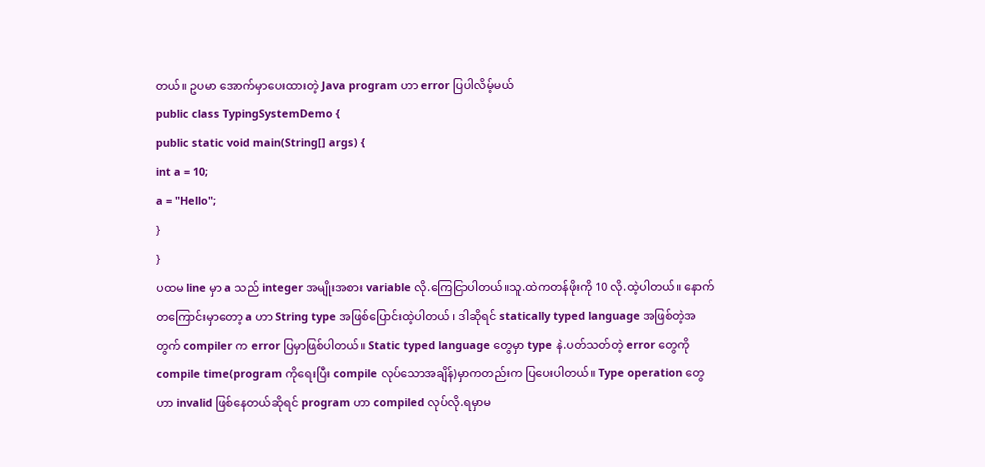တယ်။ ဥပမာ အောက်မှာပေးထားတဲ့ Java program ဟာ error ပြပါလိမ့်မယ်
public class TypingSystemDemo {
public static void main(String[] args) {
int a = 10;
a = "Hello";
}
}
ပထမ line မှာ a သည် integer အမျိုးအစား variable လို.ကြေငြာပါတယ်။သူ.ထဲကတန်ဖိုးကို 10 လို.ထဲ့ပါတယ်။ နောက်တကြောင်းမှာတော့ a ဟာ String type အဖြစ်ပြောင်းထဲ့ပါတယ် ၊ ဒါဆိုရင် statically typed language အဖြစ်တဲ့အတွက် compiler က error ပြမှာဖြစ်ပါတယ်။ Static typed language တွေမှာ type နဲ.ပတ်သတ်တဲ့ error တွေကို compile time(program ကိုရေးပြီး compile လုပ်သောအချိန်)မှာကတည်းက ပြပေးပါတယ်။ Type operation တွေဟာ invalid ဖြစ်နေတယ်ဆိုရင် program ဟာ compiled လုပ်လို.ရမှာမ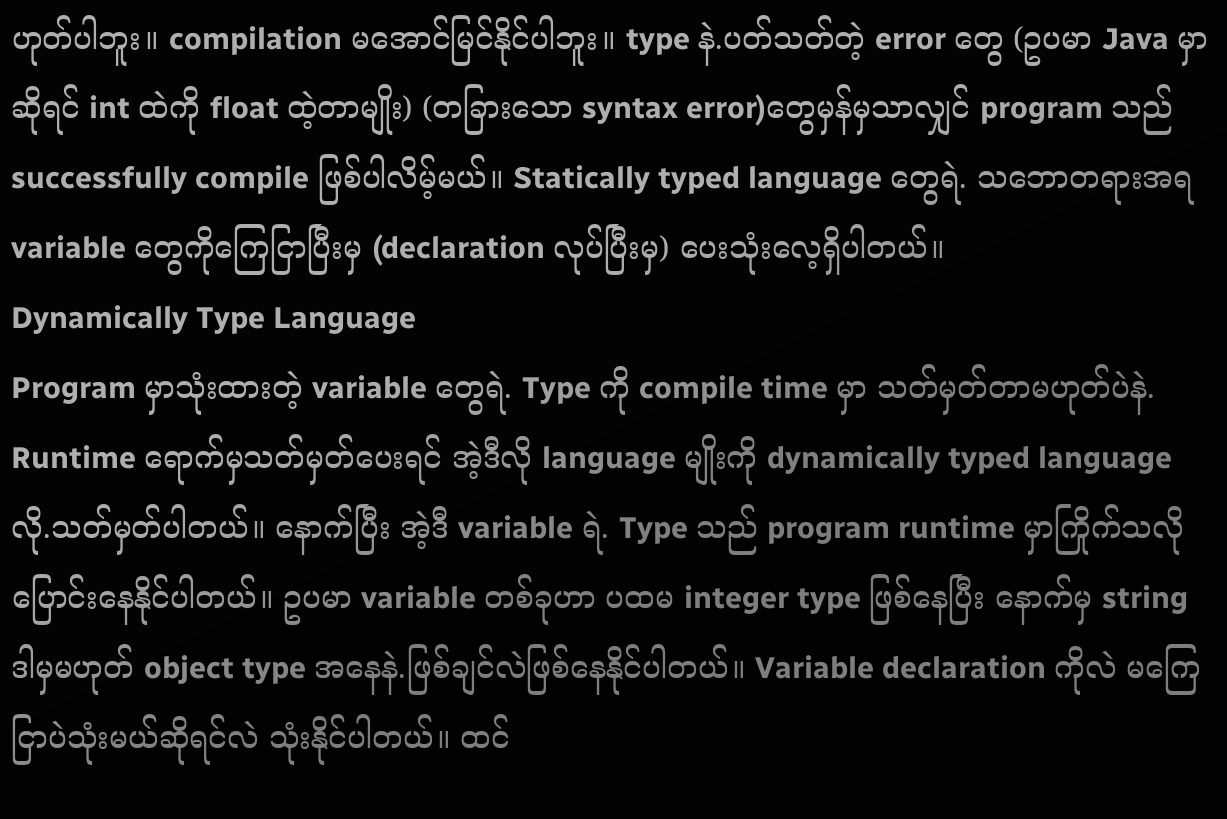ဟုတ်ပါဘူး။ compilation မအောင်မြင်နိုင်ပါဘူး။ type နဲ.ပတ်သတ်တဲ့ error တွေ (ဥပမာ Java မှာဆိုရင် int ထဲကို float ထဲ့တာမျိုး) (တခြားသော syntax error)တွေမှန်မှသာလျှင် program သည် successfully compile ဖြစ်ပါလိမ့်မယ်။ Statically typed language တွေရဲ. သဘောတရားအရ variable တွေကိုကြေငြာပြီးမှ (declaration လုပ်ပြီးမှ) ပေးသုံးလေ့ရှိပါတယ်။
Dynamically Type Language
Program မှာသုံးထားတဲ့ variable တွေရဲ. Type ကို compile time မှာ သတ်မှတ်တာမဟုတ်ပဲနဲ. Runtime ရောက်မှသတ်မှတ်ပေးရင် အဲ့ဒီလို language မျိုးကို dynamically typed language လို.သတ်မှတ်ပါတယ်။ နောက်ပြီး အဲ့ဒီ variable ရဲ. Type သည် program runtime မှာကြိုက်သလိုပြောင်းနေနိုင်ပါတယ်။ ဥပမာ variable တစ်ခုဟာ ပထမ integer type ဖြစ်နေပြီး နောက်မှ string ဒါမှမဟုတ် object type အနေနဲ.ဖြစ်ချင်လဲဖြစ်နေနိုင်ပါတယ်။ Variable declaration ကိုလဲ မကြေငြာပဲသုံးမယ်ဆိုရင်လဲ သုံးနိုင်ပါတယ်။ ထင်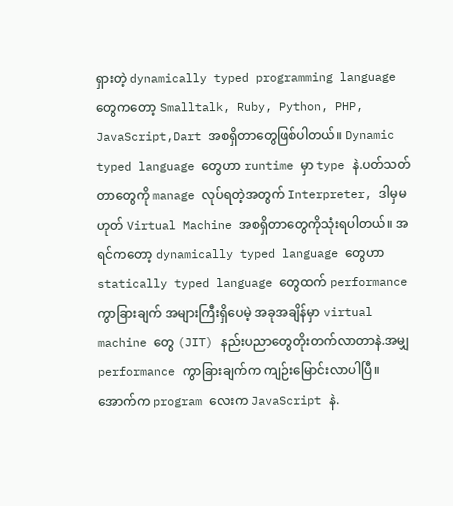ရှားတဲ့ dynamically typed programming language တွေကတော့ Smalltalk, Ruby, Python, PHP, JavaScript,Dart အစရှိတာတွေဖြစ်ပါတယ်။ Dynamic typed language တွေဟာ runtime မှာ type နဲ.ပတ်သတ်တာတွေကို manage လုပ်ရတဲ့အတွက် Interpreter, ဒါမှမဟုတ် Virtual Machine အစရှိတာတွေကိုသုံးရပါတယ်။ အရင်ကတော့ dynamically typed language တွေဟာ statically typed language တွေထက် performance ကွာခြားချက် အများကြီးရှိပေမဲ့ အခုအချိန်မှာ virtual machine တွေ (JIT) နည်းပညာတွေတိုးတက်လာတာနဲ.အမျှ performance ကွာခြားချက်က ကျဉ်းမြောင်းလာပါပြီ။ အောက်က program လေးက JavaScript နဲ.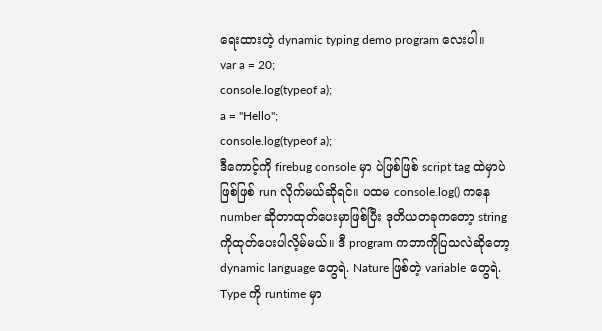ရေးထားတဲ့ dynamic typing demo program လေးပါ။
var a = 20;
console.log(typeof a);
a = "Hello";
console.log(typeof a);
ဒီကောင့်ကို firebug console မှာ ပဲဖြစ်ဖြစ် script tag ထဲမှာပဲဖြစ်ဖြစ် run လိုက်မယ်ဆိုရင်။ ပထမ console.log() ကနေ number ဆိုတာထုတ်ပေးမှာဖြစ်ပြီး ဒုတိယတခုကတော့ string ကိုထုတ်ပေးပါလိ့မ်မယ်။ ဒီ program ကဘာကိုပြသလဲဆိုတော့ dynamic language တွေရဲ. Nature ဖြစ်တဲ့ variable တွေရဲ. Type ကို runtime မှာ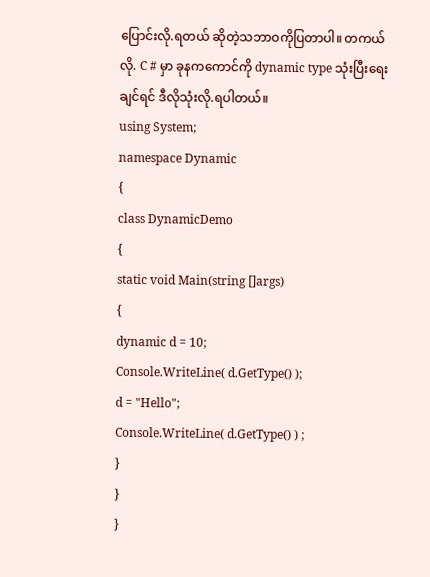ပြောင်းလို.ရတယ် ဆိုတဲ့သဘာဝကိုပြတာပါ။ တကယ်လို. C # မှာ ခုနကကောင်ကို dynamic type သုံးပြီးရေးချင်ရင် ဒီလိုသုံးလို.ရပါတယ်။
using System;
namespace Dynamic
{
class DynamicDemo
{
static void Main(string []args)
{
dynamic d = 10;
Console.WriteLine( d.GetType() );
d = "Hello";
Console.WriteLine( d.GetType() ) ;
}
}
}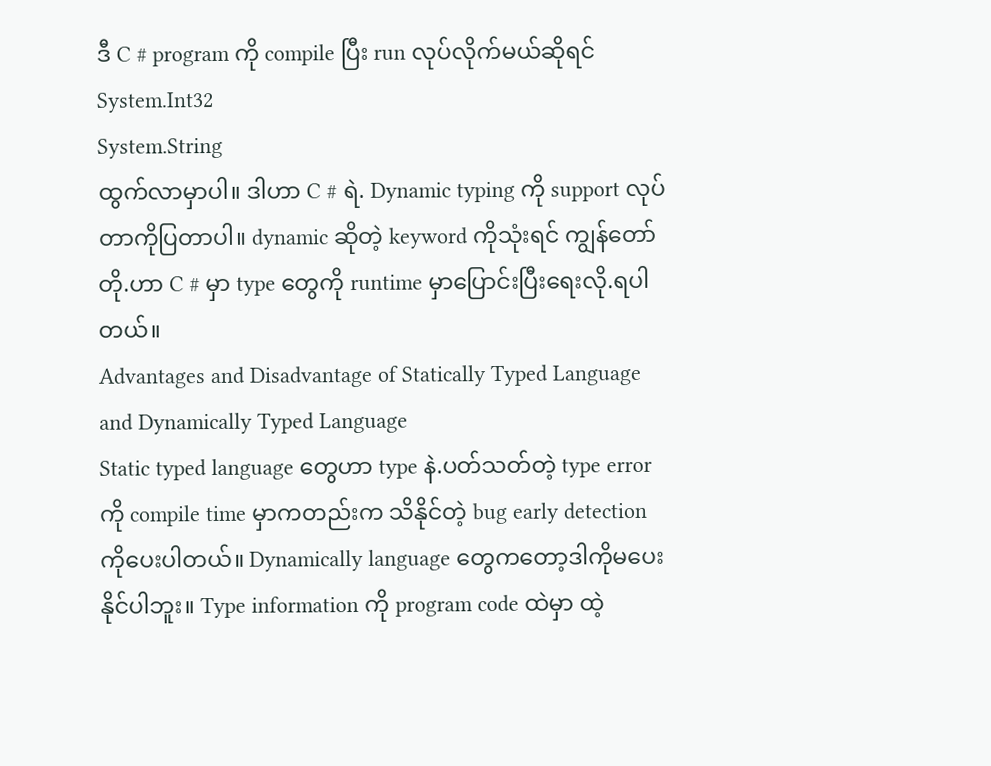ဒီ C # program ကို compile ပြီး run လုပ်လိုက်မယ်ဆိုရင်
System.Int32
System.String
ထွက်လာမှာပါ။ ဒါဟာ C # ရဲ. Dynamic typing ကို support လုပ်တာကိုပြတာပါ။ dynamic ဆိုတဲ့ keyword ကိုသုံးရင် ကျွန်တော်တို.ဟာ C # မှာ type တွေကို runtime မှာပြောင်းပြီးရေးလို.ရပါတယ်။
Advantages and Disadvantage of Statically Typed Language and Dynamically Typed Language
Static typed language တွေဟာ type နဲ.ပတ်သတ်တဲ့ type error ကို compile time မှာကတည်းက သိနိုင်တဲ့ bug early detection ကိုပေးပါတယ်။ Dynamically language တွေကတော့ဒါကိုမပေးနိုင်ပါဘူး။ Type information ကို program code ထဲမှာ ထဲ့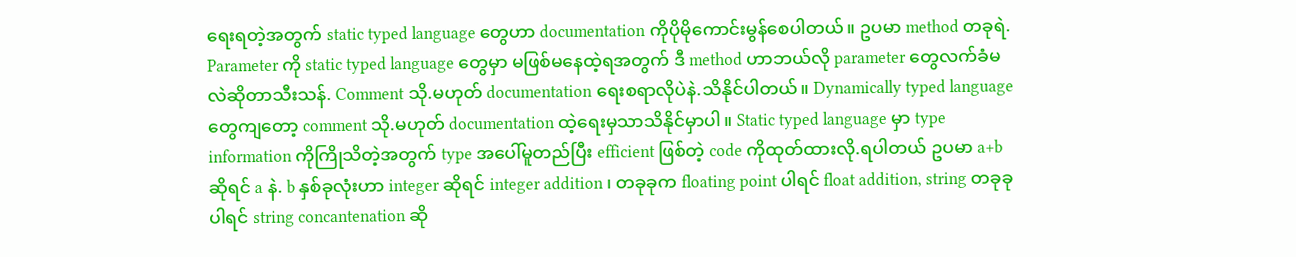ရေးရတဲ့အတွက် static typed language တွေဟာ documentation ကိုပိုမိုကောင်းမွန်စေပါတယ်။ ဥပမာ method တခုရဲ. Parameter ကို static typed language တွေမှာ မဖြစ်မနေထဲ့ရအတွက် ဒီ method ဟာဘယ်လို parameter တွေလက်ခံမလဲဆိုတာသီးသန်. Comment သို.မဟုတ် documentation ရေးစရာလိုပဲနဲ.သိနိုင်ပါတယ်။ Dynamically typed language တွေကျတော့ comment သို.မဟုတ် documentation ထဲ့ရေးမှသာသိနိုင်မှာပါ။ Static typed language မှာ type information ကိုကြိုသိတဲ့အတွက် type အပေါ်မူတည်ပြီး efficient ဖြစ်တဲ့ code ကိုထုတ်ထားလို.ရပါတယ် ဥပမာ a+b ဆိုရင် a နဲ. b နှစ်ခုလုံးဟာ integer ဆိုရင် integer addition ၊ တခုခုက floating point ပါရင် float addition, string တခုခုပါရင် string concantenation ဆို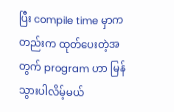ပြီး compile time မှာကတည်းက ထုတ်ပေးတဲ့အတွက် program ဟာ မြန်သွားပါလိမ့်မယ်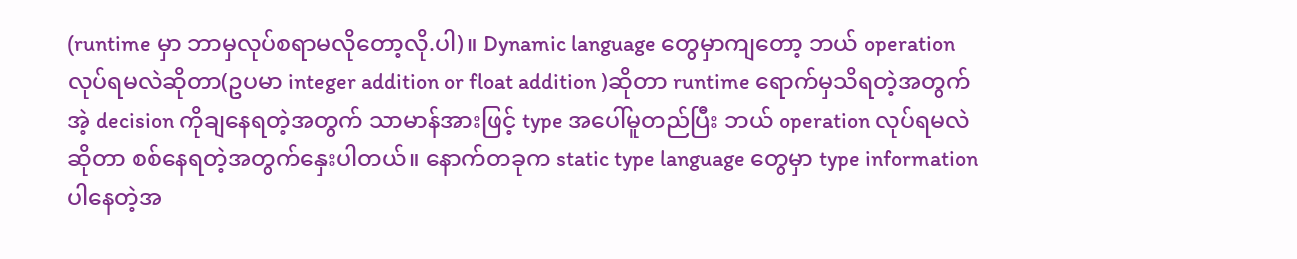(runtime မှာ ဘာမှလုပ်စရာမလိုတော့လို.ပါ)။ Dynamic language တွေမှာကျတော့ ဘယ် operation လုပ်ရမလဲဆိုတာ(ဥပမာ integer addition or float addition )ဆိုတာ runtime ရောက်မှသိရတဲ့အတွက် အဲ့ decision ကိုချနေရတဲ့အတွက် သာမာန်အားဖြင့် type အပေါ်မူတည်ပြီး ဘယ် operation လုပ်ရမလဲဆိုတာ စစ်နေရတဲ့အတွက်နှေးပါတယ်။ နောက်တခုက static type language တွေမှာ type information ပါနေတဲ့အ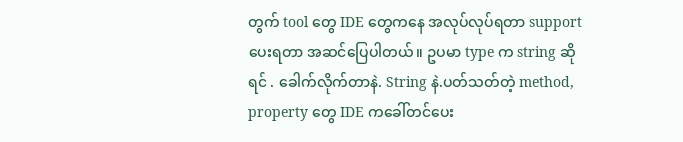တွက် tool တွေ IDE တွေကနေ အလုပ်လုပ်ရတာ support ပေးရတာ အဆင်ပြေပါတယ်။ ဥပမာ type က string ဆိုရင် . ခေါက်လိုက်တာနဲ. String နဲ.ပတ်သတ်တဲ့ method, property တွေ IDE ကခေါ်တင်ပေး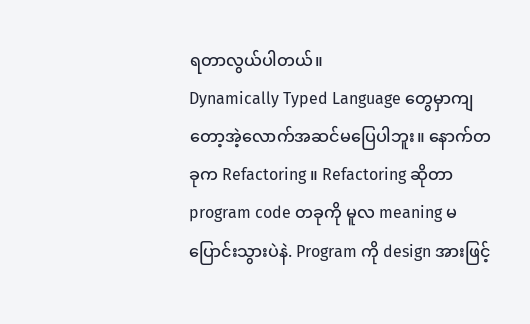ရတာလွယ်ပါတယ်။
Dynamically Typed Language တွေမှာကျတော့အဲ့လောက်အဆင်မပြေပါဘူး။ နောက်တခုက Refactoring ။ Refactoring ဆိုတာ program code တခုကို မူလ meaning မပြောင်းသွားပဲနဲ. Program ကို design အားဖြင့်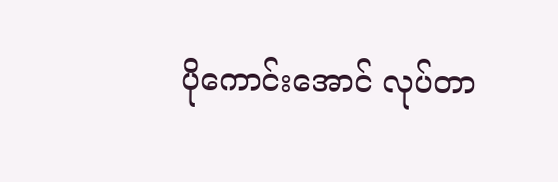ပိုကောင်းအောင် လုပ်တာ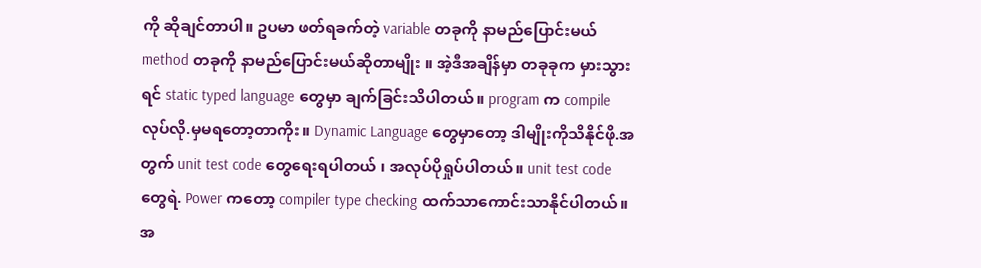ကို ဆိုချင်တာပါ။ ဥပမာ ဖတ်ရခက်တဲ့ variable တခုကို နာမည်ပြောင်းမယ် method တခုကို နာမည်ပြောင်းမယ်ဆိုတာမျိုး ။ အဲ့ဒီအချိန်မှာ တခုခုက မှားသွားရင် static typed language တွေမှာ ချက်ခြင်းသိပါတယ်။ program က compile လုပ်လို.မှမရတော့တာကိုး။ Dynamic Language တွေမှာတော့ ဒါမျိုးကိုသိနိုင်ဖို.အတွက် unit test code တွေရေးရပါတယ် ၊ အလုပ်ပိုရှုပ်ပါတယ်။ unit test code တွေရဲ. Power ကတော့ compiler type checking ထက်သာကောင်းသာနိုင်ပါတယ်။
အ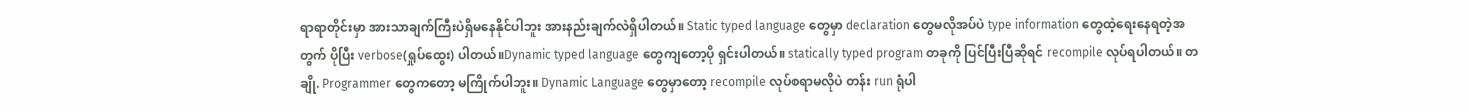ရာရာတိုင်းမှာ အားသာချက်ကြီးပဲရှိမနေနိုင်ပါဘူး အားနည်းချက်လဲရှိပါတယ်။ Static typed language တွေမှာ declaration တွေမလိုအပ်ပဲ type information တွေထဲ့ရေးနေရတဲ့အတွက် ပိုပြီး verbose(ရှုပ်ထွေး) ပါတယ်။Dynamic typed language တွေကျတော့ပို ရှင်းပါတယ်။ statically typed program တခုကို ပြင်ပြီးပြီဆိုရင် recompile လုပ်ရပါတယ်။ တချို. Programmer တွေကတော့ မကြိုက်ပါဘူး။ Dynamic Language တွေမှာတော့ recompile လုပ်စရာမလိုပဲ တန်း run ရုံပါ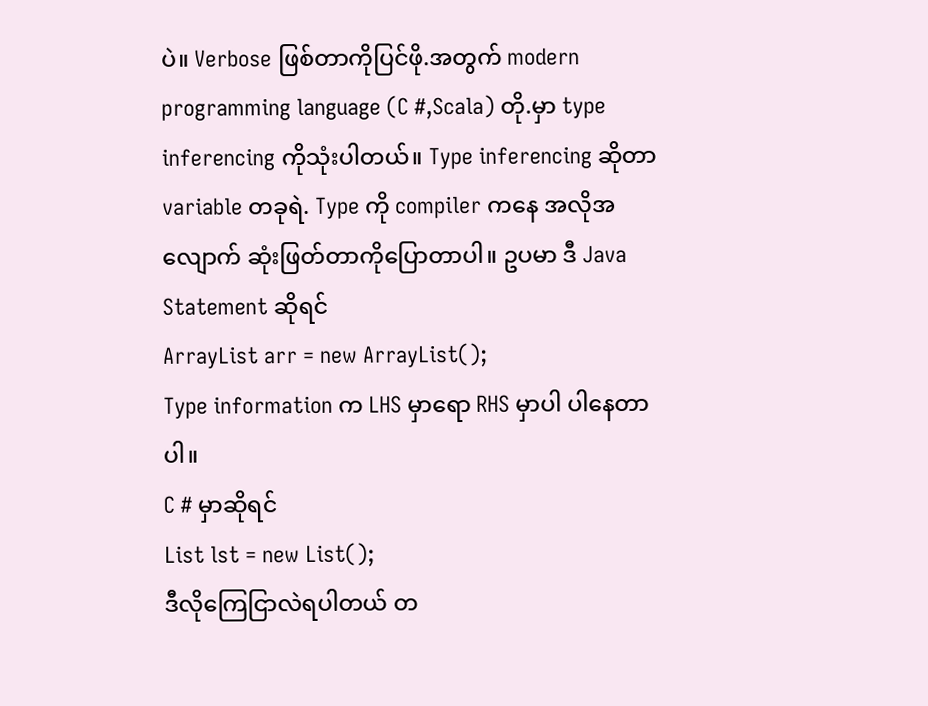ပဲ။ Verbose ဖြစ်တာကိုပြင်ဖို.အတွက် modern programming language (C #,Scala) တို.မှာ type inferencing ကိုသုံးပါတယ်။ Type inferencing ဆိုတာ variable တခုရဲ. Type ကို compiler ကနေ အလိုအလျောက် ဆုံးဖြတ်တာကိုပြောတာပါ။ ဥပမာ ဒီ Java Statement ဆိုရင်
ArrayList arr = new ArrayList();
Type information က LHS မှာရော RHS မှာပါ ပါနေတာပါ။
C # မှာဆိုရင်
List lst = new List();
ဒီလိုကြေငြာလဲရပါတယ် တ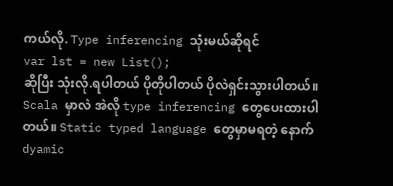ကယ်လို. Type inferencing သုံးမယ်ဆိုရင်
var lst = new List();
ဆိုပြီး သုံးလို.ရပါတယ် ပိုတိုပါတယ် ပိုလဲရှင်းသွားပါတယ်။ Scala မှာလဲ အဲလို type inferencing တွေပေးထားပါတယ်။ Static typed language တွေမှာမရတဲ့ နောက် dyamic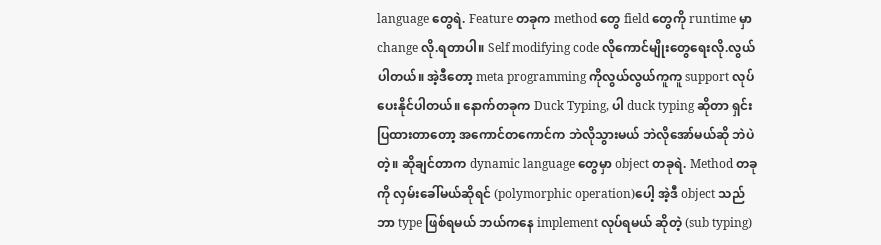language တွေရဲ. Feature တခုက method တွေ field တွေကို runtime မှာ change လို.ရတာပါ။ Self modifying code လိုကောင်မျိုးတွေရေးလို.လွယ်ပါတယ်။ အဲ့ဒီတော့ meta programming ကိုလွယ်လွယ်ကူကူ support လုပ်ပေးနိုင်ပါတယ်။ နောက်တခုက Duck Typing, ပါ duck typing ဆိုတာ ရှင်းပြထားတာတော့ အကောင်တကောင်က ဘဲလိုသွားမယ် ဘဲလိုအော်မယ်ဆို ဘဲပဲတဲ့။ ဆိုချင်တာက dynamic language တွေမှာ object တခုရဲ. Method တခုကို လှမ်းခေါ်မယ်ဆိုရင် (polymorphic operation)ပေါ့ အဲ့ဒီ object သည် ဘာ type ဖြစ်ရမယ် ဘယ်ကနေ implement လုပ်ရမယ် ဆိုတဲ့ (sub typing)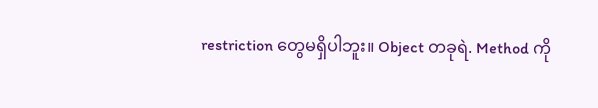restriction တွေမရှိပါဘူး။ Object တခုရဲ. Method ကို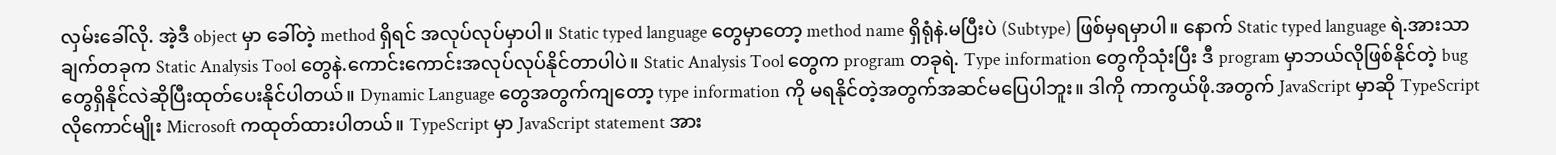လှမ်းခေါ်လို. အဲ့ဒီ object မှာ ခေါ်တဲ့ method ရှိရင် အလုပ်လုပ်မှာပါ။ Static typed language တွေမှာတော့ method name ရှိရုံနဲ.မပြီးပဲ (Subtype) ဖြစ်မှရမှာပါ။ နောက် Static typed language ရဲ.အားသာချက်တခုက Static Analysis Tool တွေနဲ.ကောင်းကောင်းအလုပ်လုပ်နိုင်တာပါပဲ။ Static Analysis Tool တွေက program တခုရဲ. Type information တွေကိုသုံးပြီး ဒီ program မှာဘယ်လိုဖြစ်နိုင်တဲ့ bug တွေရှိနိုင်လဲဆိုပြီးထုတ်ပေးနိုင်ပါတယ်။ Dynamic Language တွေအတွက်ကျတော့ type information ကို မရနိုင်တဲ့အတွက်အဆင်မပြေပါဘူး။ ဒါကို ကာကွယ်ဖို.အတွက် JavaScript မှာဆို TypeScript လိုကောင်မျိုး Microsoft ကထုတ်ထားပါတယ်။ TypeScript မှာ JavaScript statement အား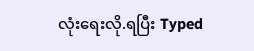လုံးရေးလို.ရပြီး Typed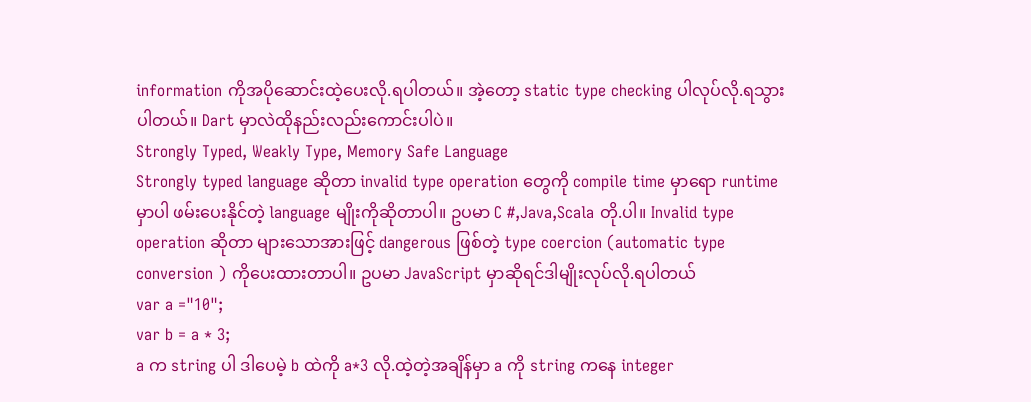information ကိုအပိုဆောင်းထဲ့ပေးလို.ရပါတယ်။ အဲ့တော့ static type checking ပါလုပ်လို.ရသွားပါတယ်။ Dart မှာလဲထိုနည်းလည်းကောင်းပါပဲ။
Strongly Typed, Weakly Type, Memory Safe Language
Strongly typed language ဆိုတာ invalid type operation တွေကို compile time မှာရော runtime မှာပါ ဖမ်းပေးနိုင်တဲ့ language မျိုးကိုဆိုတာပါ။ ဥပမာ C #,Java,Scala တို.ပါ။ Invalid type operation ဆိုတာ များသောအားဖြင့် dangerous ဖြစ်တဲ့ type coercion (automatic type conversion ) ကိုပေးထားတာပါ။ ဥပမာ JavaScript မှာဆိုရင်ဒါမျိုးလုပ်လို.ရပါတယ်
var a ="10";
var b = a * 3;
a က string ပါ ဒါပေမဲ့ b ထဲကို a*3 လို.ထဲ့တဲ့အချိန်မှာ a ကို string ကနေ integer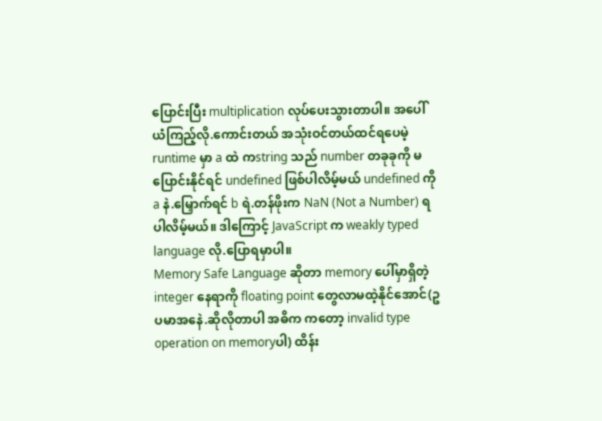ပြောင်းပြီး multiplication လုပ်ပေးသွားတာပါ။ အပေါ်ယံကြည့်လို.ကောင်းတယ် အသုံးဝင်တယ်ထင်ရပေမဲ့ runtime မှာ a ထဲ ကstring သည် number တခုခုကို မပြောင်းနိုင်ရင် undefined ဖြစ်ပါလိမ့်မယ် undefined ကို a နဲ.မြှောက်ရင် b ရဲ.တန်ဖိုးက NaN (Not a Number) ရပါလိမ့်မယ်။ ဒါကြောင့် JavaScript က weakly typed language လို.ပြောရမှာပါ။
Memory Safe Language ဆိုတာ memory ပေါ်မှာရှိတဲ့ integer နေရာကို floating point တွေလာမထဲ့နိုင်အောင်(ဥပမာအနေဲ.ဆိုလိုတာပါ အဓိက ကတော့ invalid type operation on memoryပါ) ထိန်း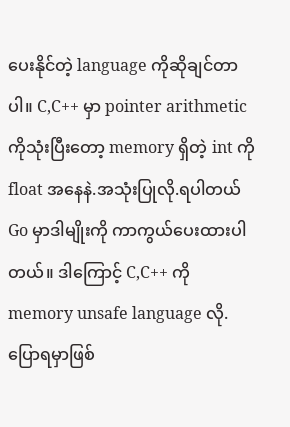ပေးနိုင်တဲ့ language ကိုဆိုချင်တာပါ။ C,C++ မှာ pointer arithmetic ကိုသုံးပြီးတော့ memory ရှိတဲ့ int ကို float အနေနဲ.အသုံးပြုလို.ရပါတယ် Go မှာဒါမျိုးကို ကာကွယ်ပေးထားပါတယ်။ ဒါကြောင့် C,C++ ကို memory unsafe language လို.ပြောရမှာဖြစ်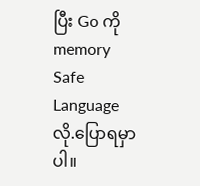ပြီး Go ကို memory Safe Language လို.ပြောရမှာပါ။